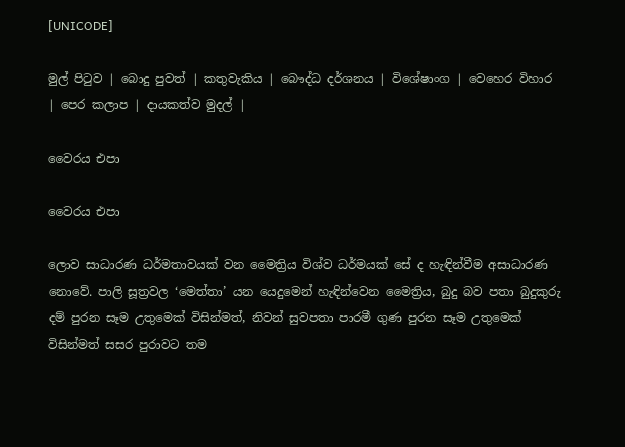[UNICODE]

මුල් පිටුව | බොදු පුවත් | කතුවැකිය | බෞද්ධ දර්ශනය | විශේෂාංග | වෙහෙර විහාර | පෙර කලාප | දායකත්ව මුදල් |

වෛරය එපා

වෛරය එපා

ලොව සාධාරණ ධර්මතාවයක් වන මෛත්‍රිය විශ්ව ධර්මයක් සේ ද හැඳින්වීම අසාධාරණ නොවේ. පාලි සූත්‍රවල ‘මෙත්තා’ යන යෙදුමෙන් හැඳින්වෙන මෛත්‍රිය, බුදු බව පතා බුදුකුරු දම් පුරන සෑම උතුමෙක් විසින්මත්, නිවන් සුවපතා පාරමී ගුණ පුරන සෑම උතුමෙක් විසින්මත් සසර පුරාවට තම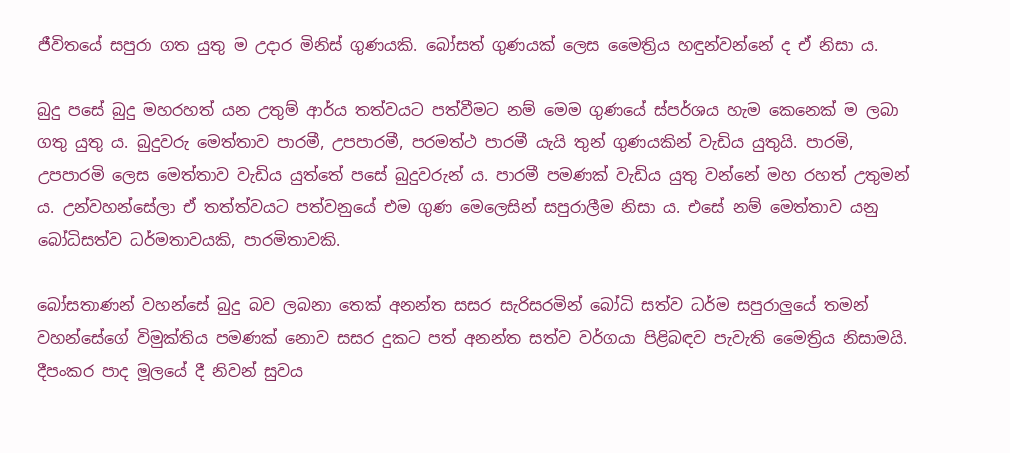ජීවිතයේ සපුරා ගත යුතු ම උදාර මිනිස් ගුණයකි. බෝසත් ගුණයක් ලෙස මෛත්‍රිය හඳුන්වන්නේ ද ඒ නිසා ය.

බුදු පසේ බුදු මහරහත් යන උතුම් ආර්ය තත්වයට පත්වීමට නම් මෙම ගුණයේ ස්පර්ශය හැම කෙනෙක් ම ලබා ගතු යුතු ය. බුදුවරු මෙත්තාව පාරමී, උපපාරමී, පරමත්ථ පාරමී යැයි තුන් ගුණයකින් වැඩිය යුතුයි. පාරමි, උපපාරමි ලෙස මෙත්තාව වැඩිය යුත්තේ පසේ බුදුවරුන් ය. පාරමී පමණක් වැඩිය යුතු වන්නේ මහ රහත් උතුමන් ය. උන්වහන්සේලා ඒ තත්ත්වයට පත්වනුයේ එම ගුණ මෙලෙසින් සපුරාලීම නිසා ය. එසේ නම් මෙත්තාව යනු බෝධිසත්ව ධර්මතාවයකි, පාරමිතාවකි.

බෝසතාණන් වහන්සේ බුදු බව ලබනා තෙක් අනන්ත සසර සැරිසරමින් බෝධි සත්ව ධර්ම සපුරාලුයේ තමන් වහන්සේගේ විමුක්තිය පමණක් නොව සසර දුකට පත් අනන්ත සත්ව වර්ගයා පිළිබඳව පැවැති මෛත්‍රිය නිසාමයි. දීපංකර පාද මූලයේ දී නිවන් සුවය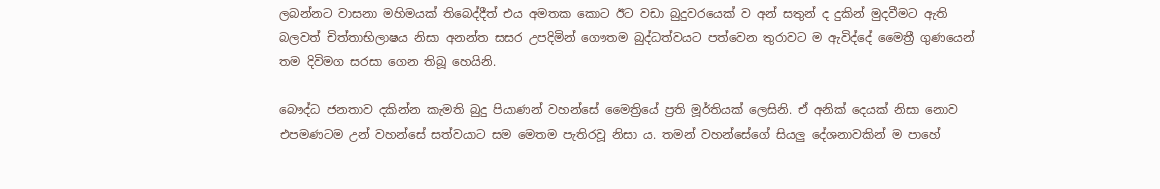ලබන්නට වාසනා මහිමයක් තිබෙද්දීත් එය අමතක කොට ඊට වඩා බුදුවරයෙක් ව අන් සතුන් ද දුකින් මුදවීමට ඇති බලවත් චිත්තාභිලාෂය නිසා අනන්ත සසර උපදිමින් ගෞතම බුද්ධත්වයට පත්වෙන තුරාවට ම ඇවිද්දේ මෛත්‍රී ගුණයෙන් තම දිවිමග සරසා ගෙන තිබූ හෙයිනි.

බෞද්ධ ජනතාව දකින්න කැමති බුදු පියාණන් වහන්සේ මෛත්‍රියේ ප්‍රති මූර්තියක් ලෙසිනි. ඒ අනික් දෙයක් නිසා නොව එපමණටම උන් වහන්සේ සත්වයාට සම මෙතම පැතිරවූ නිසා ය. තමන් වහන්සේගේ සියලු දේශනාවකින් ම පාහේ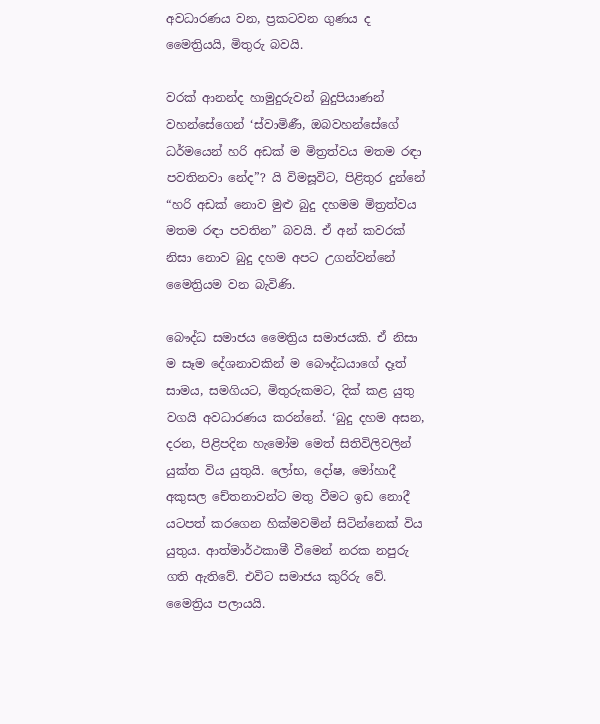අවධාරණය වන, ප්‍රකටවන ගුණය ද මෛත්‍රියයි, මිතුරු බවයි.

වරක් ආනන්ද හාමුදුරුවන් බුදුපියාණන් වහන්සේගෙන් ‘ස්වාමිණී, ඔබවහන්සේගේ ධර්මයෙන් හරි අඩක් ම මිත්‍රත්වය මතම රඳා පවතිනවා නේද”? යි විමසූවිට, පිළිතුර දුන්නේ “හරි අඩක් නොව මුළු බුදු දහමම මිත්‍රත්වය මතම රඳා පවතින” බවයි. ඒ අන් කවරක් නිසා නොව බුදු දහම අපට උගන්වන්නේ මෛත්‍රියම වන බැවිණි.

බෞද්ධ සමාජය මෛත්‍රිය සමාජයකි. ඒ නිසා ම සෑම දේශනාවකින් ම බෞද්ධයාගේ දෑත් සාමය, සමගියට, මිතුරුකමට, දික් කළ යුතු වගයි අවධාරණය කරන්නේ. ‘බුදු දහම අසන, දරන, පිළිපදින හැමෝම මෙත් සිතිවිලිවලින් යුක්ත විය යුතුයි. ලෝභ, දෝෂ, මෝහාදී අකුසල චේතනාවන්ට මතු වීමට ඉඩ නොදී යටපත් කරගෙන හික්මවමින් සිටින්නෙක් විය යුතුය. ආත්මාර්ථකාමී වීමෙන් නරක නපුරු ගති ඇතිවේ. එවිට සමාජය කුරිරු වේ. මෛත්‍රිය පලායයි.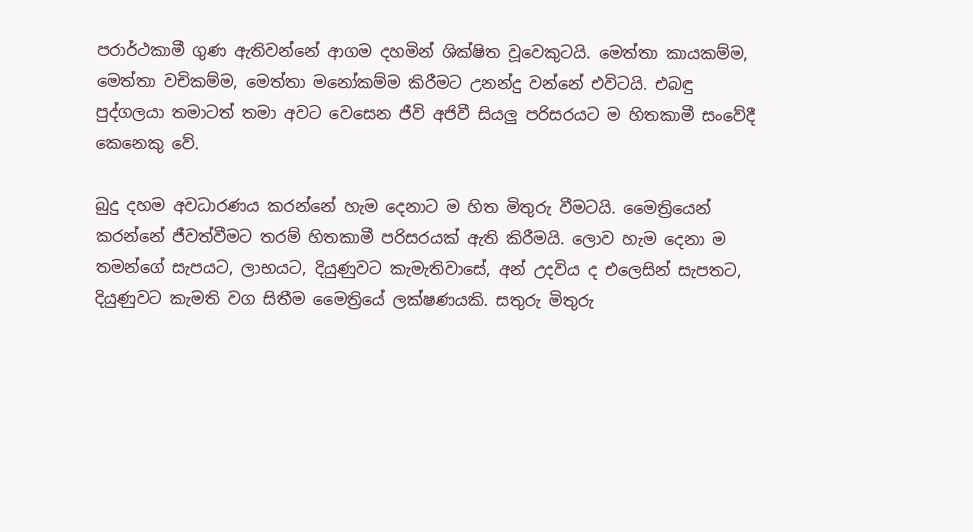පරාර්ථකාමී ගුණ ඇතිවන්නේ ආගම දහමින් ශික්ෂිත වූවෙකුටයි. මෙත්තා කායකම්ම, මෙත්තා වචිකම්ම, මෙත්තා මනෝකම්ම කිරීමට උනන්දු වන්නේ එවිටයි. එබඳු පුද්ගලයා තමාටත් තමා අවට වෙසෙන ජීවි අජිවී සියලු පරිසරයට ම හිතකාමී සංවේදී කෙනෙකු වේ.

බුදු දහම අවධාරණය කරන්නේ හැම දෙනාට ම හිත මිතුරු වීමටයි. මෛත්‍රියෙන් කරන්නේ ජීවත්වීමට තරම් හිතකාමී පරිසරයක් ඇති කිරීමයි. ලොව හැම දෙනා ම තමන්ගේ සැපයට, ලාභයට, දියුණුවට කැමැතිවාසේ, අන් උදවිය ද එලෙසින් සැපතට, දියුණුවට කැමති වග සිතීම මෛත්‍රියේ ලක්ෂණයකි. සතුරු මිතුරු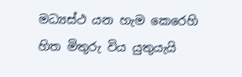මධ්‍යස්ථ යන හැම කෙරෙහි හිත මිතුරු විය යුතුයැයි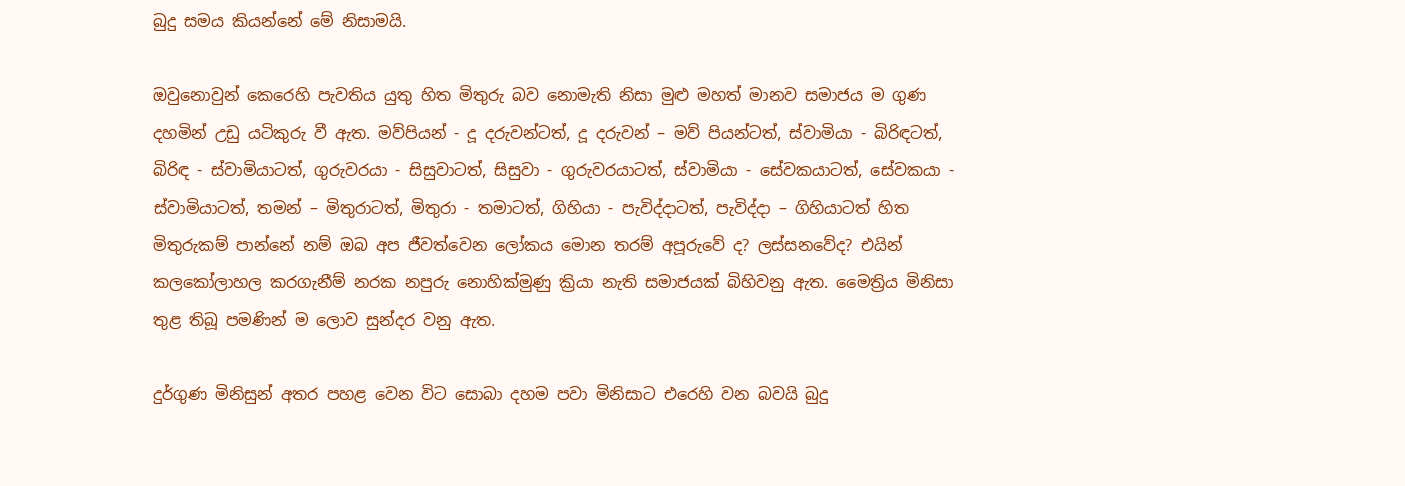බුදු සමය කියන්නේ මේ නිසාමයි.

ඔවුනොවුන් කෙරෙහි පැවතිය යුතු හිත මිතුරු බව නොමැති නිසා මුළු මහත් මානව සමාජය ම ගුණ දහමින් උඩු යටිකුරු වී ඇත. මව්පියන් - දූ දරුවන්ටත්, දූ දරුවන් – මව් පියන්ටත්, ස්වාමියා - බිරිඳටත්, බිරිඳ - ස්වාමියාටත්, ගුරුවරයා - සිසුවාටත්, සිසුවා - ගුරුවරයාටත්, ස්වාමියා - සේවකයාටත්, සේවකයා - ස්වාමියාටත්, තමන් – මිතුරාටත්, මිතුරා - තමාටත්, ගිහියා - පැවිද්දාටත්, පැවිද්දා – ගිහියාටත් හිත මිතුරුකම් පාන්නේ නම් ඔබ අප ජීවත්වෙන ලෝකය මොන තරම් අපූරුවේ ද? ලස්සනවේද? එයින් කලකෝලාහල කරගැනීම් නරක නපුරු නොහික්මුණු ක්‍රියා නැති සමාජයක් බිහිවනු ඇත. මෛත්‍රිය මිනිසා තුළ තිබූ පමණින් ම ලොව සුන්දර වනු ඇත.

දුර්ගුණ මිනිසුන් අතර පහළ වෙන විට සොබා දහම පවා මිනිසාට එරෙහි වන බවයි බුදු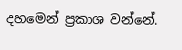දහමෙන් ප්‍රකාශ වන්නේ.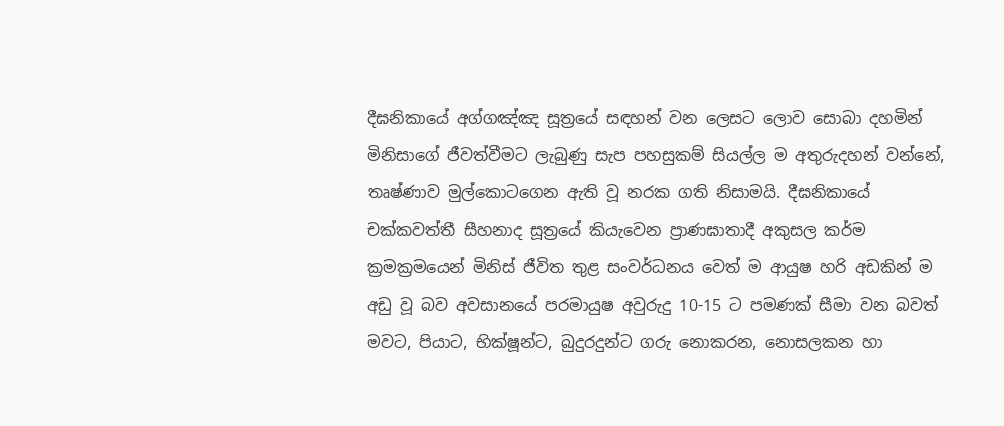දීඝනිකායේ අග්ගඤ්ඤ සූත්‍රයේ සඳහන් වන ලෙසට ලොව සොබා දහමින් මිනිසාගේ ජීවත්වීමට ලැබුණු සැප පහසුකම් සියල්ල ම අතුරුදහන් වන්නේ, තෘෂ්ණාව මුල්කොටගෙන ඇති වූ නරක ගති නිසාමයි. දීඝනිකායේ චක්කවත්තී සීහනාද සූත්‍රයේ කියැවෙන ප්‍රාණඝාතාදී අකුසල කර්ම ක්‍රමක්‍රමයෙන් මිනිස් ජීවිත තුළ සංවර්ධනය වෙත් ම ආයුෂ හරි අඩකින් ම අඩු වූ බව අවසානයේ පරමායුෂ අවුරුදු 10-15 ට පමණක් සීමා වන බවත් මවට, පියාට, භික්ෂූන්ට, බුදුරදුන්ට ගරු නොකරන, නොසලකන හා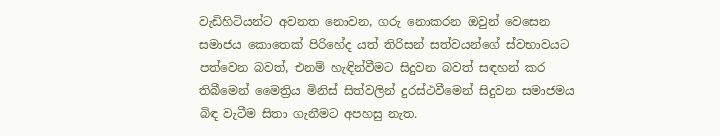වැඩිහිටියන්ට අවනත නොවන, ගරු නොකරන ඔවුන් වෙසෙන සමාජය කොතෙක් පිරිහේද යත් තිරිසන් සත්වයන්ගේ ස්වභාවයට පත්වෙන බවත්, එනම් හැඳින්වීමට සිදුවන බවත් සඳහන් කර තිබීමෙන් මෛත්‍රිය මිනිස් සිත්වලින් දුරස්ථවීමෙන් සිදුවන සමාජමය බිඳ වැටීම සිතා ගැනීමට අපහසු නැත.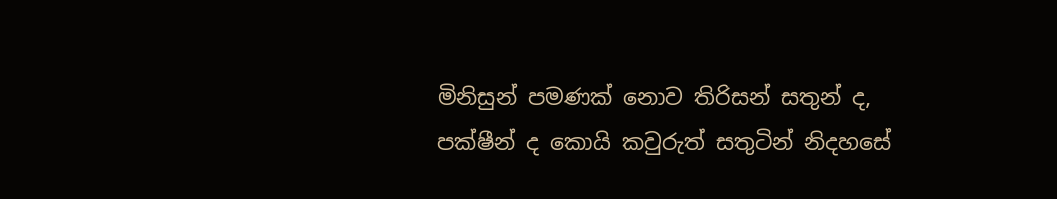මිනිසුන් පමණක් නොව තිරිසන් සතුන් ද, පක්ෂීන් ද කොයි කවුරුත් සතුටින් නිදහසේ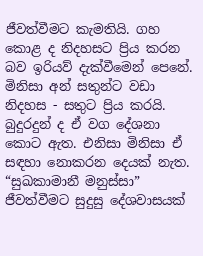ජීවත්වීමට කැමතියි. ගහ කොළ ද නිදහසට ප්‍රිය කරන බව ඉරියව් දැක්වීමෙන් පෙනේ. මිනිසා අන් සතුන්ට වඩා නිදහස - සතුට ප්‍රිය කරයි. බුදුරදුන් ද ඒ වග දේශනා කොට ඇත. එනිසා මිනිසා ඒ සඳහා නොකරන දෙයක් නැත. “සුඛකාමානී මනුස්සා” ජීවත්වීමට සුදුසු දේශවාසයක්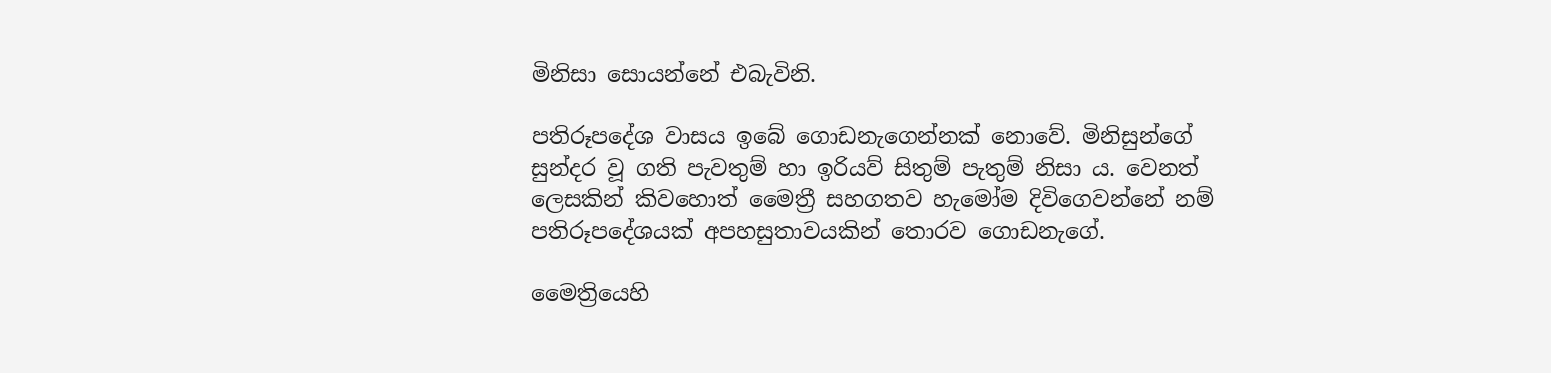මිනිසා සොයන්නේ එබැවිනි.

පතිරූපදේශ වාසය ඉබේ ගොඩනැගෙන්නක් නොවේ. මිනිසුන්ගේ සුන්දර වූ ගති පැවතුම් හා ඉරියව් සිතුම් පැතුම් නිසා ය. වෙනත් ලෙසකින් කිවහොත් මෛත්‍රී සහගතව හැමෝම දිවිගෙවන්නේ නම් පතිරූපදේශයක් අපහසුතාවයකින් තොරව ගොඩනැගේ.

මෛත්‍රියෙහි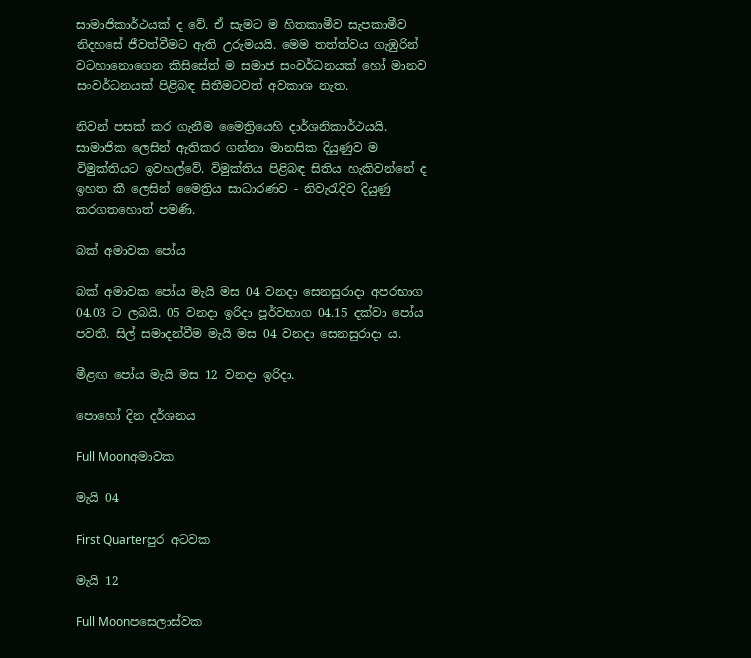සාමාජිකාර්ථයක් ද වේ. ඒ සැමට ම හිතකාමීව සැපකාමීව නිදහසේ ජීවත්වීමට ඇති උරුමයයි. මෙම තත්ත්වය ගැඹුරින් වටහානොගෙන කිසිසේත් ම සමාජ සංවර්ධනයක් හෝ මානව සංවර්ධනයක් පිළිබඳ සිතීමටවත් අවකාශ නැත.

නිවන් පසක් කර ගැනීම මෛත්‍රියෙහි දාර්ශනිකාර්ථයයි. සාමාජික ලෙසින් ඇතිකර ගන්නා මානසික දියුණුව ම විමුක්තියට ඉවහල්වේ. විමුක්තිය පිළිබඳ සිතිය හැකිවන්නේ ද ඉහත කී ලෙසින් මෛත්‍රිය සාධාරණව - නිවැරැදිව දියුණු කරගතහොත් පමණි.

බක් අමාවක පෝය

බක් අමාවක පෝය මැයි මස 04 වනදා සෙනසුරාදා අපරභාග 04.03 ට ලබයි. 05 වනදා ඉරිදා පූර්වභාග 04.15 දක්වා පෝය පවතී. සිල් සමාදන්වීම මැයි මස 04 වනදා සෙනසුරාදා ය.

මීළඟ පෝය මැයි මස 12 වනදා ඉරිදා.

පොහෝ දින දර්ශනය

Full Moonඅමාවක

මැයි 04

First Quarterපුර අටවක

මැයි 12

Full Moonපසෙලාස්වක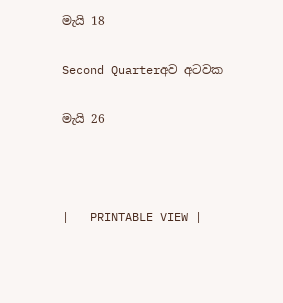මැයි 18

Second Quarterඅව අටවක

මැයි 26



|   PRINTABLE VIEW |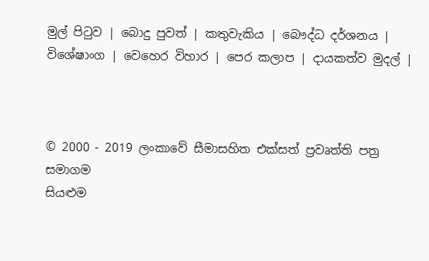මුල් පිටුව | බොදු පුවත් | කතුවැකිය | බෞද්ධ දර්ශනය | විශේෂාංග | වෙහෙර විහාර | පෙර කලාප | දායකත්ව මුදල් |



© 2000 - 2019 ලංකාවේ සීමාසහිත එක්සත් ප්‍රවෘත්ති පත්‍ර සමාගම
සියළුම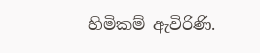හිමිකම් ඇවිරිණි.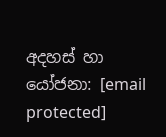අදහස් හා යෝජනා: [email protected]